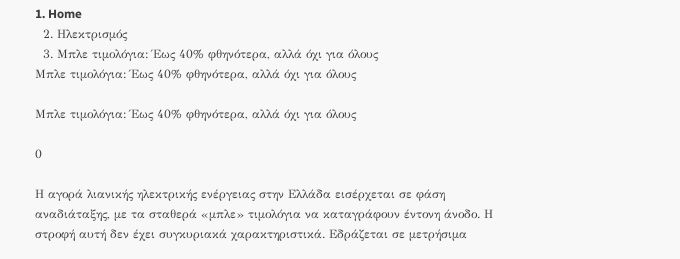1. Home
  2. Ηλεκτρισμός
  3. Μπλε τιμολόγια: Έως 40% φθηνότερα, αλλά όχι για όλους
Μπλε τιμολόγια: Έως 40% φθηνότερα, αλλά όχι για όλους

Μπλε τιμολόγια: Έως 40% φθηνότερα, αλλά όχι για όλους

0

Η αγορά λιανικής ηλεκτρικής ενέργειας στην Ελλάδα εισέρχεται σε φάση αναδιάταξης, με τα σταθερά «μπλε» τιμολόγια να καταγράφουν έντονη άνοδο. Η στροφή αυτή δεν έχει συγκυριακά χαρακτηριστικά. Εδράζεται σε μετρήσιμα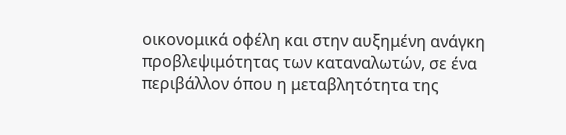οικονομικά οφέλη και στην αυξημένη ανάγκη προβλεψιμότητας των καταναλωτών, σε ένα περιβάλλον όπου η μεταβλητότητα της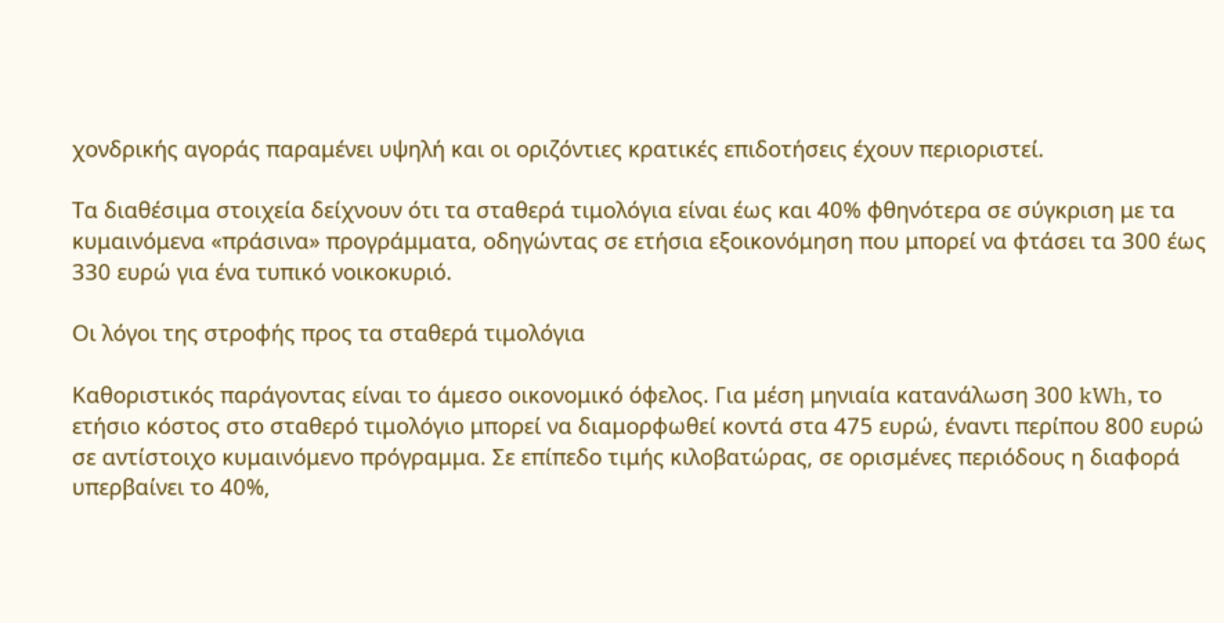χονδρικής αγοράς παραμένει υψηλή και οι οριζόντιες κρατικές επιδοτήσεις έχουν περιοριστεί.

Τα διαθέσιμα στοιχεία δείχνουν ότι τα σταθερά τιμολόγια είναι έως και 40% φθηνότερα σε σύγκριση με τα κυμαινόμενα «πράσινα» προγράμματα, οδηγώντας σε ετήσια εξοικονόμηση που μπορεί να φτάσει τα 300 έως 330 ευρώ για ένα τυπικό νοικοκυριό.

Οι λόγοι της στροφής προς τα σταθερά τιμολόγια

Καθοριστικός παράγοντας είναι το άμεσο οικονομικό όφελος. Για μέση μηνιαία κατανάλωση 300 kWh, το ετήσιο κόστος στο σταθερό τιμολόγιο μπορεί να διαμορφωθεί κοντά στα 475 ευρώ, έναντι περίπου 800 ευρώ σε αντίστοιχο κυμαινόμενο πρόγραμμα. Σε επίπεδο τιμής κιλοβατώρας, σε ορισμένες περιόδους η διαφορά υπερβαίνει το 40%,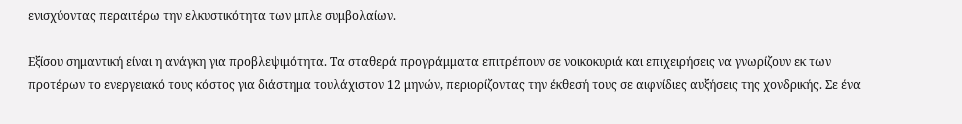ενισχύοντας περαιτέρω την ελκυστικότητα των μπλε συμβολαίων.

Εξίσου σημαντική είναι η ανάγκη για προβλεψιμότητα. Τα σταθερά προγράμματα επιτρέπουν σε νοικοκυριά και επιχειρήσεις να γνωρίζουν εκ των προτέρων το ενεργειακό τους κόστος για διάστημα τουλάχιστον 12 μηνών, περιορίζοντας την έκθεσή τους σε αιφνίδιες αυξήσεις της χονδρικής. Σε ένα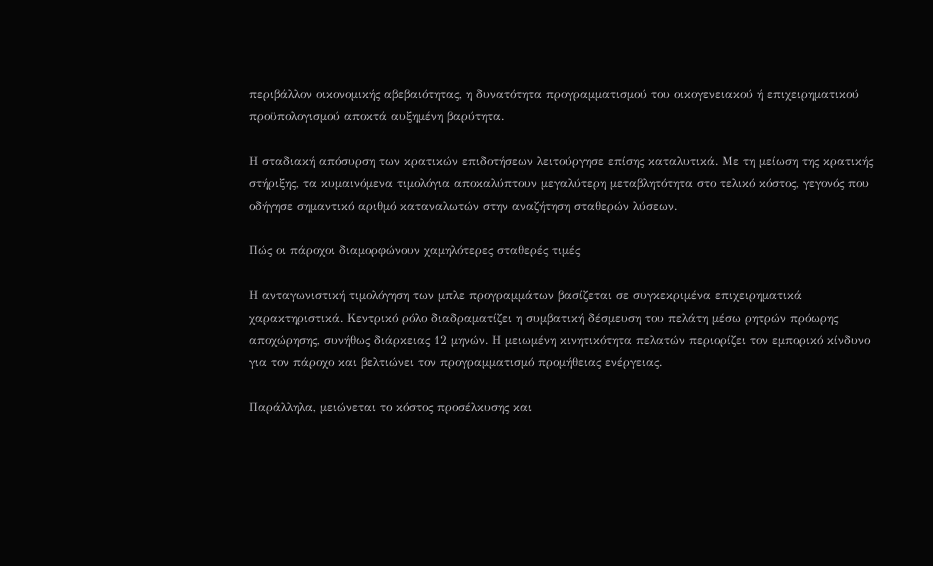περιβάλλον οικονομικής αβεβαιότητας, η δυνατότητα προγραμματισμού του οικογενειακού ή επιχειρηματικού προϋπολογισμού αποκτά αυξημένη βαρύτητα.

Η σταδιακή απόσυρση των κρατικών επιδοτήσεων λειτούργησε επίσης καταλυτικά. Με τη μείωση της κρατικής στήριξης, τα κυμαινόμενα τιμολόγια αποκαλύπτουν μεγαλύτερη μεταβλητότητα στο τελικό κόστος, γεγονός που οδήγησε σημαντικό αριθμό καταναλωτών στην αναζήτηση σταθερών λύσεων.

Πώς οι πάροχοι διαμορφώνουν χαμηλότερες σταθερές τιμές

Η ανταγωνιστική τιμολόγηση των μπλε προγραμμάτων βασίζεται σε συγκεκριμένα επιχειρηματικά χαρακτηριστικά. Κεντρικό ρόλο διαδραματίζει η συμβατική δέσμευση του πελάτη μέσω ρητρών πρόωρης αποχώρησης, συνήθως διάρκειας 12 μηνών. Η μειωμένη κινητικότητα πελατών περιορίζει τον εμπορικό κίνδυνο για τον πάροχο και βελτιώνει τον προγραμματισμό προμήθειας ενέργειας.

Παράλληλα, μειώνεται το κόστος προσέλκυσης και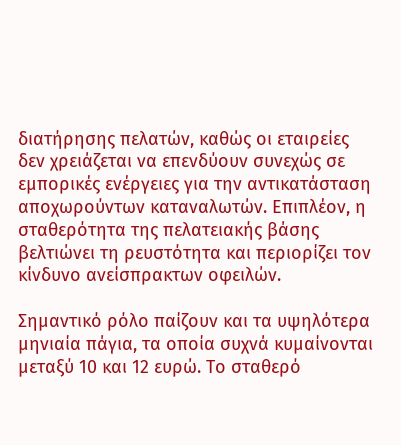διατήρησης πελατών, καθώς οι εταιρείες δεν χρειάζεται να επενδύουν συνεχώς σε εμπορικές ενέργειες για την αντικατάσταση αποχωρούντων καταναλωτών. Επιπλέον, η σταθερότητα της πελατειακής βάσης βελτιώνει τη ρευστότητα και περιορίζει τον κίνδυνο ανείσπρακτων οφειλών.

Σημαντικό ρόλο παίζουν και τα υψηλότερα μηνιαία πάγια, τα οποία συχνά κυμαίνονται μεταξύ 10 και 12 ευρώ. Το σταθερό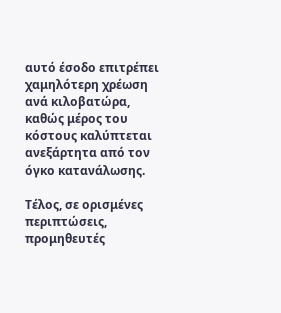αυτό έσοδο επιτρέπει χαμηλότερη χρέωση ανά κιλοβατώρα, καθώς μέρος του κόστους καλύπτεται ανεξάρτητα από τον όγκο κατανάλωσης.

Τέλος, σε ορισμένες περιπτώσεις, προμηθευτές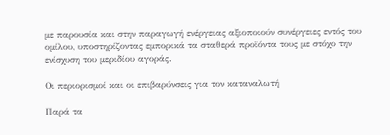με παρουσία και στην παραγωγή ενέργειας αξιοποιούν συνέργειες εντός του ομίλου, υποστηρίζοντας εμπορικά τα σταθερά προϊόντα τους με στόχο την ενίσχυση του μεριδίου αγοράς.

Οι περιορισμοί και οι επιβαρύνσεις για τον καταναλωτή

Παρά τα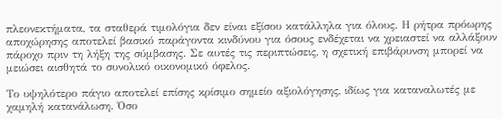πλεονεκτήματα, τα σταθερά τιμολόγια δεν είναι εξίσου κατάλληλα για όλους. Η ρήτρα πρόωρης αποχώρησης αποτελεί βασικό παράγοντα κινδύνου για όσους ενδέχεται να χρειαστεί να αλλάξουν πάροχο πριν τη λήξη της σύμβασης. Σε αυτές τις περιπτώσεις, η σχετική επιβάρυνση μπορεί να μειώσει αισθητά το συνολικό οικονομικό όφελος.

Το υψηλότερο πάγιο αποτελεί επίσης κρίσιμο σημείο αξιολόγησης, ιδίως για καταναλωτές με χαμηλή κατανάλωση. Όσο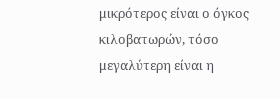μικρότερος είναι ο όγκος κιλοβατωρών, τόσο μεγαλύτερη είναι η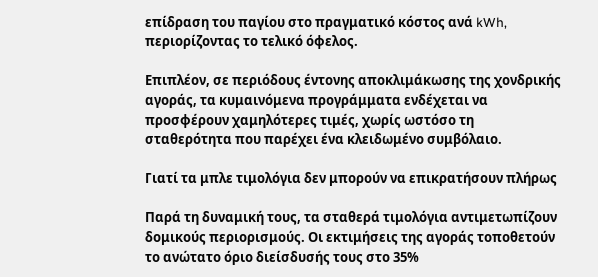επίδραση του παγίου στο πραγματικό κόστος ανά kWh, περιορίζοντας το τελικό όφελος.

Επιπλέον, σε περιόδους έντονης αποκλιμάκωσης της χονδρικής αγοράς, τα κυμαινόμενα προγράμματα ενδέχεται να προσφέρουν χαμηλότερες τιμές, χωρίς ωστόσο τη σταθερότητα που παρέχει ένα κλειδωμένο συμβόλαιο.

Γιατί τα μπλε τιμολόγια δεν μπορούν να επικρατήσουν πλήρως

Παρά τη δυναμική τους, τα σταθερά τιμολόγια αντιμετωπίζουν δομικούς περιορισμούς. Οι εκτιμήσεις της αγοράς τοποθετούν το ανώτατο όριο διείσδυσής τους στο 35%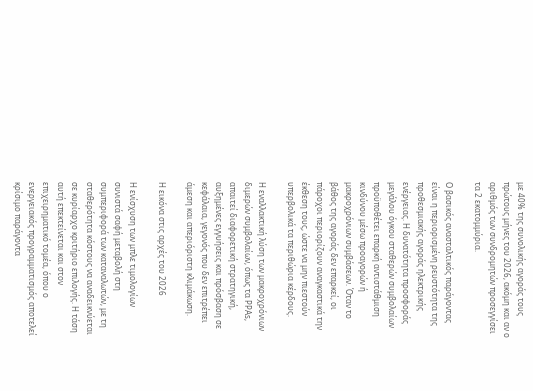με 40% της συνολικής αγοράς τους πρώτους μήνες του 2026, ακόμη και αν ο αριθμός των συνδρομητών προσεγγίσει τα 2 εκατομμύρια.

Ο βασικός ανασταλτικός παράγοντας είναι η περιορισμένη ρευστότητα της προθεσμιακής αγοράς ηλεκτρικής ενέργειας. Η δυνατότητα προσφοράς μεγάλου όγκου σταθερών συμβολαίων προϋποθέτει επαρκή αντιστάθμιση κινδύνου μέσω προαγορών ή μακροχρόνιων συμβάσεων. Όταν το βάθος της αγοράς δεν επαρκεί, οι πάροχοι περιορίζουν αναγκαστικά την έκθεση τους, ώστε να μην πιεστούν υπερβολικά τα περιθώρια κέρδους.

Η εναλλακτική λύση των μακροχρόνιων διμερών συμβολαίων, όπως τα PPAs, απαιτεί διαφορετική στρατηγική, αυξημένες εγγυήσεις και πρόσβαση σε κεφάλαια, γεγονός που δεν επιτρέπει άμεση και απεριόριστη κλιμάκωση.

Η εικόνα στις αρχές του 2026

Η ενίσχυση των μπλε τιμολογίων συνιστά σαφή μεταβολή στη συμπεριφορά των καταναλωτών, με τη σταθερότητα κόστους να αναδεικνύεται σε κυρίαρχο κριτήριο επιλογής. Η τάση αυτή επεκτείνεται και στον επιχειρηματικό τομέα, όπου ο ενεργειακός προγραμματισμός αποτελεί κρίσιμο παράγοντα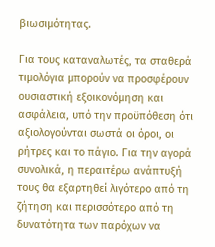βιωσιμότητας.

Για τους καταναλωτές, τα σταθερά τιμολόγια μπορούν να προσφέρουν ουσιαστική εξοικονόμηση και ασφάλεια, υπό την προϋπόθεση ότι αξιολογούνται σωστά οι όροι, οι ρήτρες και το πάγιο. Για την αγορά συνολικά, η περαιτέρω ανάπτυξή τους θα εξαρτηθεί λιγότερο από τη ζήτηση και περισσότερο από τη δυνατότητα των παρόχων να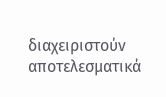διαχειριστούν αποτελεσματικά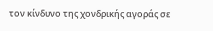τον κίνδυνο της χονδρικής αγοράς σε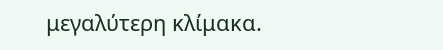μεγαλύτερη κλίμακα.